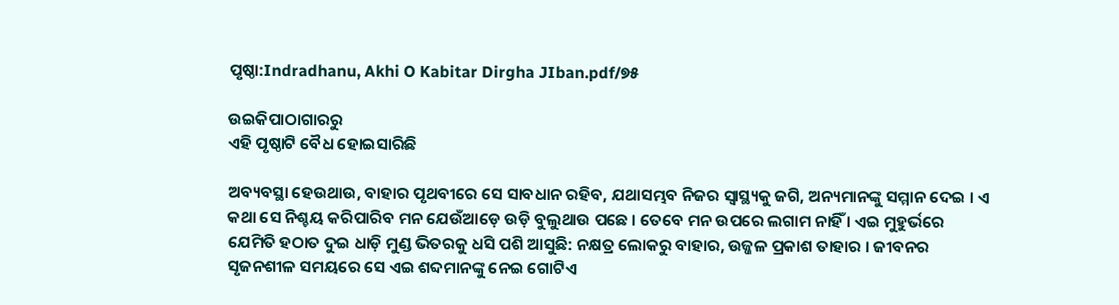ପୃଷ୍ଠା:Indradhanu, Akhi O Kabitar Dirgha JIban.pdf/୭୫

ଉଇକିପାଠାଗାର‌ରୁ
ଏହି ପୃଷ୍ଠାଟି ବୈଧ ହୋଇସାରିଛି

ଅବ୍ୟବସ୍ଥା ହେଉଥାଉ, ବାହାର ପୃଥବୀରେ ସେ ସାବଧାନ ରହିବ, ଯଥାସମ୍ଭବ ନିଜର ସ୍ୱାସ୍ଥ୍ୟକୁ ଜଗି, ଅନ୍ୟମାନଙ୍କୁ ସମ୍ମାନ ଦେଇ । ଏ କଥା ସେ ନିଶ୍ଚୟ କରିପାରିବ ମନ ଯେଉଁଆଡ଼େ ଉଡ଼ି ବୁଲୁଥାଉ ପଛେ । ତେବେ ମନ ଉପରେ ଲଗାମ ନାହିଁ । ଏଇ ମୁହୁର୍ଭରେ ଯେମିତି ହଠାତ ଦୁଇ ଧାଡ଼ି ମୁଣ୍ଡ ଭିତରକୁ ଧସି ପଶି ଆସୁଛି: ନକ୍ଷତ୍ର ଲୋକରୁ ବାହାର, ଉଜ୍ଜଳ ପ୍ରକାଶ ତାହାର । ଜୀବନର ସୃଜନଶୀଳ ସମୟରେ ସେ ଏଇ ଶବ୍ଦମାନଙ୍କୁ ନେଇ ଗୋଟିଏ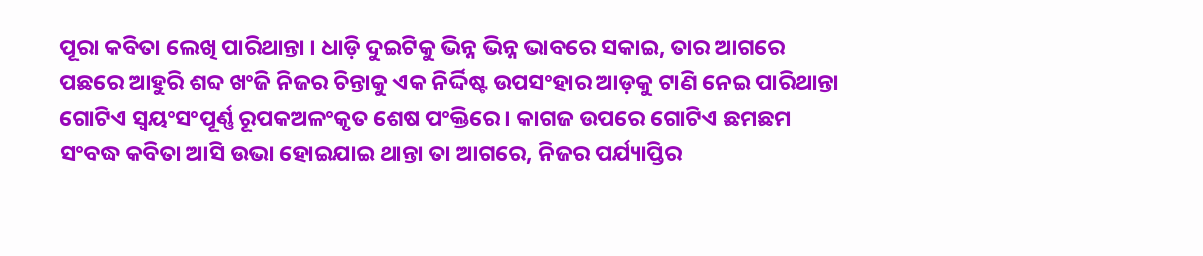ପୂରା କବିତା ଲେଖି ପାରିଥାନ୍ତା । ଧାଡ଼ି ଦୁଇଟିକୁ ଭିନ୍ନ ଭିନ୍ନ ଭାବରେ ସକାଇ, ତାର ଆଗରେ ପଛରେ ଆହୁରି ଶବ୍ଦ ଖଂଜି ନିଜର ଚିନ୍ତାକୁ ଏକ ନିର୍ଦ୍ଦିଷ୍ଟ ଉପସଂହାର ଆଡ଼କୁ ଟାଣି ନେଇ ପାରିଥାନ୍ତା ଗୋଟିଏ ସ୍ୱୟଂସଂପୂର୍ଣ୍ଣ ରୂପକଅଳଂକୃତ ଶେଷ ପଂକ୍ତିରେ । କାଗଜ ଉପରେ ଗୋଟିଏ ଛମଛମ ସଂବଦ୍ଧ କବିତା ଆସି ଉଭା ହୋଇଯାଇ ଥାନ୍ତା ତା ଆଗରେ, ନିଜର ପର୍ଯ୍ୟାପ୍ତିର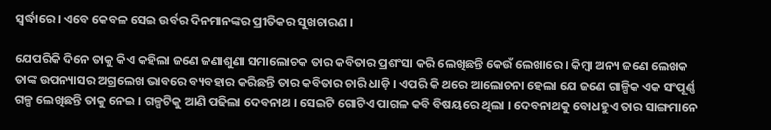ସ୍ୱର୍ଦ୍ଧାରେ । ଏବେ କେବଳ ସେଇ ଉର୍ବର ଦିନମାନଙ୍କର ପ୍ରୀତିକର ସୁଖଚାରଣ ।

ଯେପରିକି ଦିନେ ତାକୁ କିଏ କହିଲା ଜଣେ ଜଣାଶୁଣା ସମାଲୋଚକ ତାର କବିତାର ପ୍ରଶଂସା କରି ଲେଖିଛନ୍ତି କେଉଁ ଲେଖାରେ । କିମ୍ବା ଅନ୍ୟ ଜଣେ ଲେଖକ ତାଙ୍କ ଉପନ୍ୟାସର ଅଗ୍ରଲେଖ ଭାବରେ ବ୍ୟବହାର କରିଛନ୍ତି ତାର କବିତାର ଚାରି ଧାଡ଼ି । ଏପରି କି ଥରେ ଆଲୋଚନା ହେଲା ଯେ ଜଣେ ଗାଳ୍ପିକ ଏକ ସଂପୂର୍ଣ୍ଣ ଗଳ୍ପ ଲେଖିଛନ୍ତି ତାକୁ ନେଇ । ଗଳ୍ପଟିକୁ ଆଣି ପଢିଲା ଦେବନାଥ । ସେଇଟି ଗୋଟିଏ ପାଗଳ କବି ବିଷୟରେ ଥିଲା । ଦେବନାଥକୁ ବୋଧହୁଏ ତାର ସାଙ୍ଗମାନେ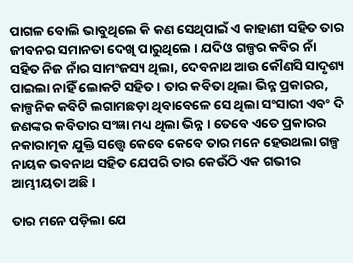ପାଗଳ ବୋଲି ଭାବୁଥିଲେ କି କଣ ସେଥିପାଇଁ ଏ କାହାଣୀ ସହିତ ତାର ଜୀବନର ସମାନତା ଦେଖି ପାରୁଥିଲେ । ଯଦିଓ ଗଳ୍ପର କବିର ନାଁ ସହିତ ନିଜ ନାଁର ସାମଂଜସ୍ୟ ଥିଲା, ଦେବନାଥ ଆଉ କୌଣସି ସାଦୃଶ୍ୟ ପାଇଲା ନାହିଁ ଲୋକଟି ସହିତ । ତାର କବିତା ଥିଲା ଭିନ୍ନ ପ୍ରକାରର, କାଳ୍ପନିକ କବିଟି ଲଗାମଛଡ଼ା ଥିବାବେଳେ ସେ ଥିଲା ସଂସାରୀ ଏବଂ ଦି ଜଣଙ୍କର କବିତାର ସଂଜ୍ଞା ମଧ୍ୟ ଥିଲା ଭିନ୍ନ । ତେବେ ଏତେ ପ୍ରକାରର ନକାରାତ୍ମକ ଯୁକ୍ତି ସତ୍ତ୍ୱେ କେବେ କେବେ ତାର ମନେ ହେଉଥଲା ଗଳ୍ପ ନାୟକ ଭବନାଥ ସହିତ ଯେପରି ତାର କେଉଁଠି ଏକ ଗଭୀର ଆମ୍ଭୀୟତା ଅଛି ।

ତାର ମନେ ପଡ଼ିଲା ଯେ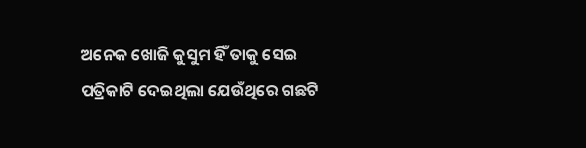ଅନେକ ଖୋଜି କୁସୁମ ହିଁ ତାକୁ ସେଇ ପତ୍ରିକାଟି ଦେଇଥିଲା ଯେଉଁଥିରେ ଗଛଟି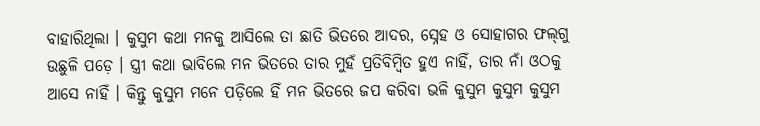ବାହାରିଥିଲା । କୁସୁମ କଥା ମନକୁ ଆସିଲେ ତା ଛାତି ଭିତରେ ଆଦର, ସ୍ନେହ ଓ ସୋହାଗର ଫଲ୍‌ଗୁ ଉଛୁଳି ପଡ଼େ । ସ୍ତ୍ରୀ କଥା ଭାବିଲେ ମନ ଭିତରେ ତାର ମୁହଁ ପ୍ରତିବିମ୍ବିତ ହୁଏ ନାହିଁ, ତାର ନାଁ ଓଠକୁ ଆସେ ନାହିଁ । କିନ୍ତୁ କୁସୁମ ମନେ ପଡ଼ିଲେ ହିଁ ମନ ଭିତରେ ଜପ କରିବା ଭଳି କୁସୁମ କୁସୁମ କୁସୁମ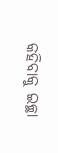କହିବାକୁ ଇଚ୍ଛା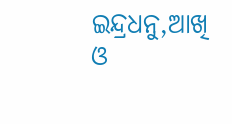ଇନ୍ଦ୍ରଧନୁ,ଆଖି ଓ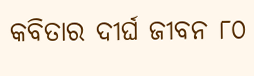କବିତାର ଦୀର୍ଘ ଜୀବନ ୮୦